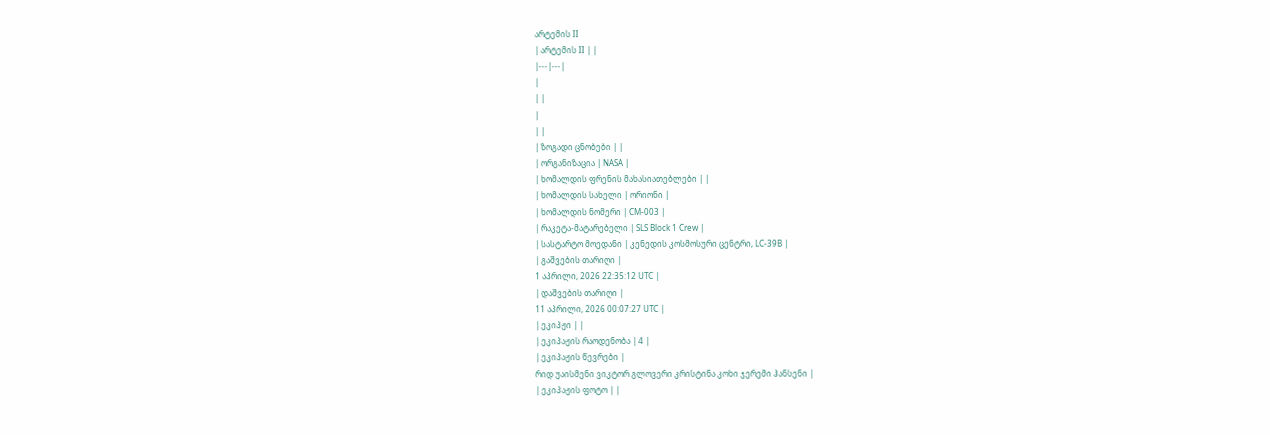არტემის II
| არტემის II | |
|---|---|
|
| |
|
| |
| ზოგადი ცნობები | |
| ორგანიზაცია | NASA |
| ხომალდის ფრენის მახასიათებლები | |
| ხომალდის სახელი | ორიონი |
| ხომალდის ნომერი | CM-003 |
| რაკეტა-მატარებელი | SLS Block 1 Crew |
| სასტარტო მოედანი | კენედის კოსმოსური ცენტრი, LC-39B |
| გაშვების თარიღი |
1 აპრილი, 2026 22:35:12 UTC |
| დაშვების თარიღი |
11 აპრილი, 2026 00:07:27 UTC |
| ეკიპჟი | |
| ეკიპაჟის რაოდენობა | 4 |
| ეკიპაჟის წევრები |
რიდ უაისმენი ვიკტორ გლოვერი კრისტინა კოხი ჯერემი ჰანსენი |
| ეკიპაჟის ფოტო | |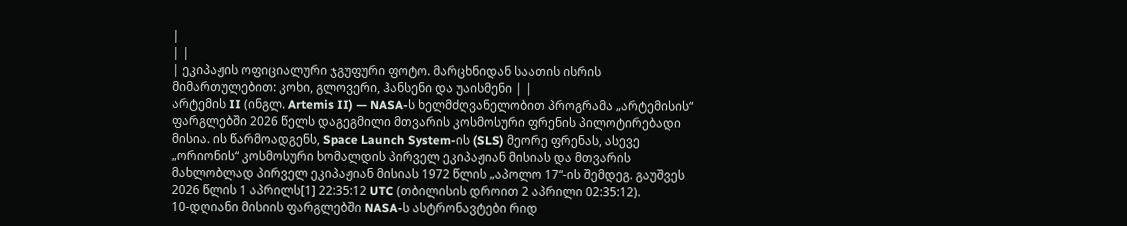|
| |
| ეკიპაჟის ოფიციალური ჯგუფური ფოტო. მარცხნიდან საათის ისრის მიმართულებით: კოხი, გლოვერი, ჰანსენი და უაისმენი | |
არტემის II (ინგლ. Artemis II) — NASA-ს ხელმძღვანელობით პროგრამა „არტემისის“ ფარგლებში 2026 წელს დაგეგმილი მთვარის კოსმოსური ფრენის პილოტირებადი მისია. ის წარმოადგენს, Space Launch System-ის (SLS) მეორე ფრენას, ასევე „ორიონის“ კოსმოსური ხომალდის პირველ ეკიპაჟიან მისიას და მთვარის მახლობლად პირველ ეკიპაჟიან მისიას 1972 წლის „აპოლო 17“-ის შემდეგ. გაუშვეს 2026 წლის 1 აპრილს[1] 22:35:12 UTC (თბილისის დროით 2 აპრილი 02:35:12).
10-დღიანი მისიის ფარგლებში NASA-ს ასტრონავტები რიდ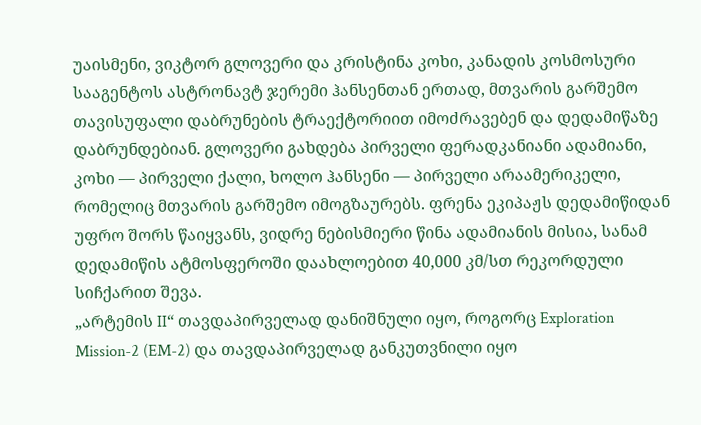უაისმენი, ვიკტორ გლოვერი და კრისტინა კოხი, კანადის კოსმოსური სააგენტოს ასტრონავტ ჯერემი ჰანსენთან ერთად, მთვარის გარშემო თავისუფალი დაბრუნების ტრაექტორიით იმოძრავებენ და დედამიწაზე დაბრუნდებიან. გლოვერი გახდება პირველი ფერადკანიანი ადამიანი, კოხი — პირველი ქალი, ხოლო ჰანსენი — პირველი არაამერიკელი, რომელიც მთვარის გარშემო იმოგზაურებს. ფრენა ეკიპაჟს დედამიწიდან უფრო შორს წაიყვანს, ვიდრე ნებისმიერი წინა ადამიანის მისია, სანამ დედამიწის ატმოსფეროში დაახლოებით 40,000 კმ/სთ რეკორდული სიჩქარით შევა.
„არტემის II“ თავდაპირველად დანიშნული იყო, როგორც Exploration Mission-2 (EM-2) და თავდაპირველად განკუთვნილი იყო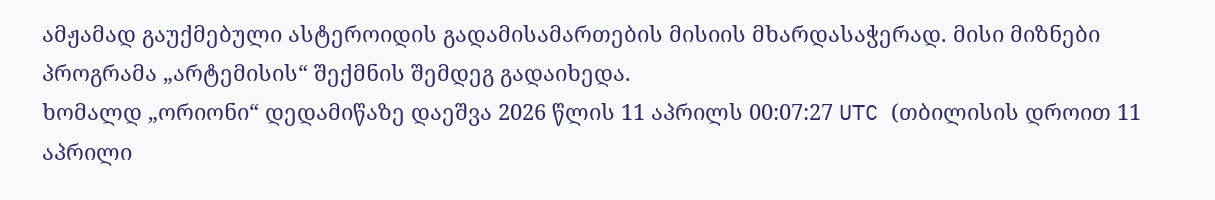ამჟამად გაუქმებული ასტეროიდის გადამისამართების მისიის მხარდასაჭერად. მისი მიზნები პროგრამა „არტემისის“ შექმნის შემდეგ გადაიხედა.
ხომალდ „ორიონი“ დედამიწაზე დაეშვა 2026 წლის 11 აპრილს 00:07:27 UTC (თბილისის დროით 11 აპრილი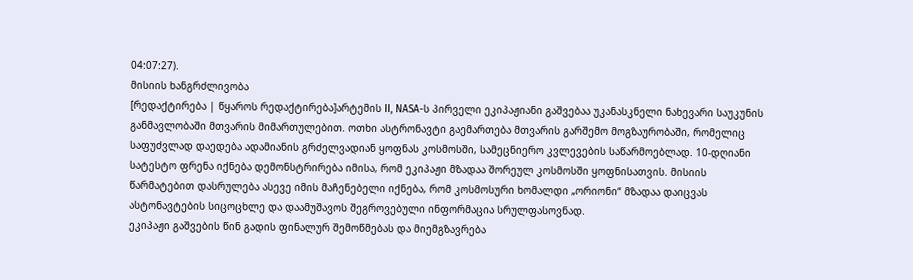04:07:27).
მისიის ხანგრძლივობა
[რედაქტირება | წყაროს რედაქტირება]არტემის II, NASA-ს პირველი ეკიპაჟიანი გაშვებაა უკანასკნელი ნახევარი საუკუნის განმავლობაში მთვარის მიმართულებით. ოთხი ასტრონავტი გაემართება მთვარის გარშემო მოგზაურობაში, რომელიც საფუძვლად დაედება ადამიანის გრძელვადიან ყოფნას კოსმოსში, სამეცნიერო კვლევების საწარმოებლად. 10-დღიანი სატესტო ფრენა იქნება დემონსტრირება იმისა, რომ ეკიპაჟი მზადაა შორეულ კოსმოსში ყოფნისათვის. მისიის წარმატებით დასრულება ასევე იმის მაჩენებელი იქნება, რომ კოსმოსური ხომალდი „ორიონი“ მზადაა დაიცვას ასტონავტების სიცოცხლე და დაამუშავოს შეგროვებული ინფორმაცია სრულფასოვნად.
ეკიპაჟი გაშვების წინ გადის ფინალურ შემოწმებას და მიემგზავრება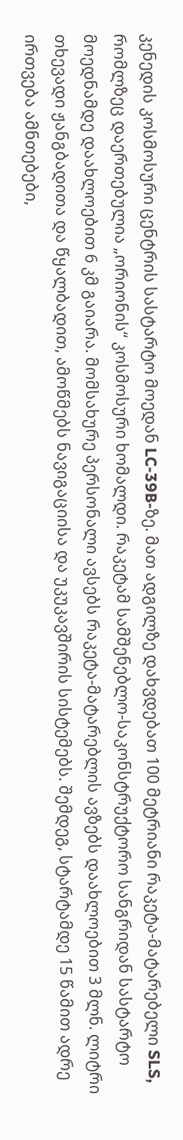კენედის კოსმოსური ცენტრის სასტარტო მოედან LC-39B-ზე. მათ ადგილზე დახვდებათ 100 მეტრიანი რაკეტა-მატარებელი SLS, რომლზეც დაერთებულია „ორიონის“ კოსმოსური ხომალდი. რაკეტამ სამშენებლო-საკონსტრუქტორო სანგრიდან სასტარტო მოედნამდე დაახლოებით 6 კმ გაიარა. მომსახურე პერსონალი ავსებს რაკეტა-მატარებლის ავზებს დაახლოებით 3 მლნ. ლიტრი თხევადი ჟანგბადითა და წყალბადით, ამოწმებს ნავიგაციისა და უკუკავშირის სისტემებს. შემდეგ, სტარტამდე 15 წამით ადრე ირთვება ამნთებები,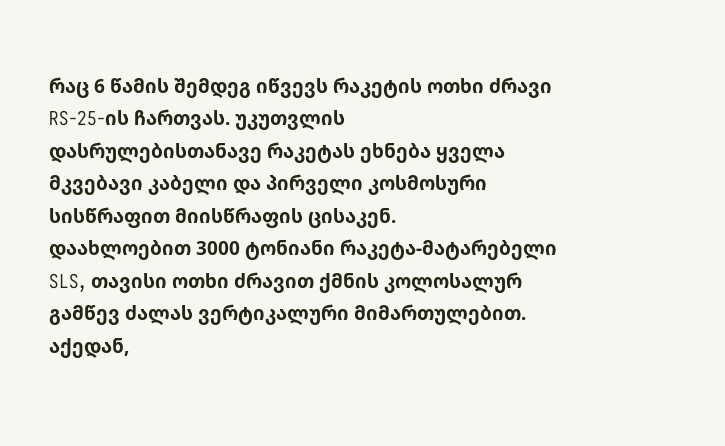რაც 6 წამის შემდეგ იწვევს რაკეტის ოთხი ძრავი RS-25-ის ჩართვას. უკუთვლის დასრულებისთანავე რაკეტას ეხნება ყველა მკვებავი კაბელი და პირველი კოსმოსური სისწრაფით მიისწრაფის ცისაკენ.
დაახლოებით 3000 ტონიანი რაკეტა-მატარებელი SLS, თავისი ოთხი ძრავით ქმნის კოლოსალურ გამწევ ძალას ვერტიკალური მიმართულებით. აქედან,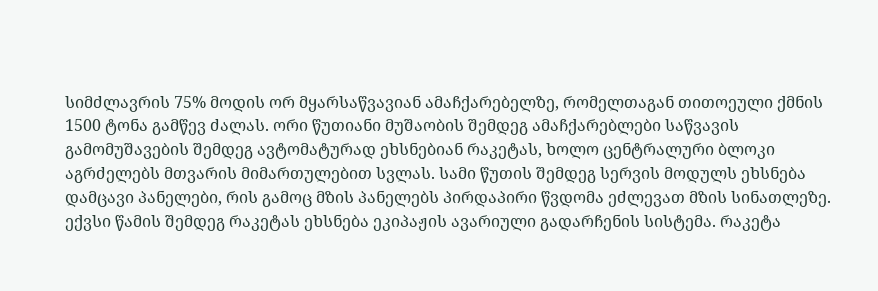სიმძლავრის 75% მოდის ორ მყარსაწვავიან ამაჩქარებელზე, რომელთაგან თითოეული ქმნის 1500 ტონა გამწევ ძალას. ორი წუთიანი მუშაობის შემდეგ ამაჩქარებლები საწვავის გამომუშავების შემდეგ ავტომატურად ეხსნებიან რაკეტას, ხოლო ცენტრალური ბლოკი აგრძელებს მთვარის მიმართულებით სვლას. სამი წუთის შემდეგ სერვის მოდულს ეხსნება დამცავი პანელები, რის გამოც მზის პანელებს პირდაპირი წვდომა ეძლევათ მზის სინათლეზე. ექვსი წამის შემდეგ რაკეტას ეხსნება ეკიპაჟის ავარიული გადარჩენის სისტემა. რაკეტა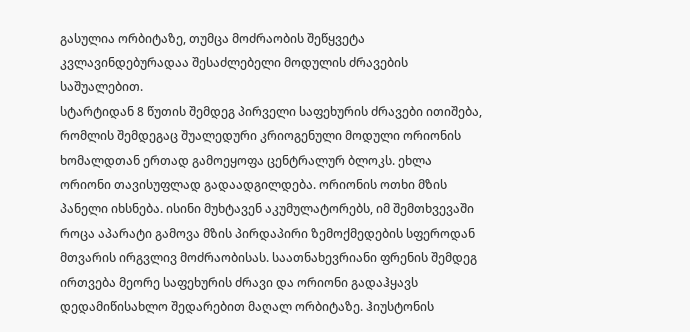გასულია ორბიტაზე, თუმცა მოძრაობის შეწყვეტა კვლავინდებურადაა შესაძლებელი მოდულის ძრავების საშუალებით.
სტარტიდან 8 წუთის შემდეგ პირველი საფეხურის ძრავები ითიშება, რომლის შემდეგაც შუალედური კრიოგენული მოდული ორიონის ხომალდთან ერთად გამოეყოფა ცენტრალურ ბლოკს. ეხლა ორიონი თავისუფლად გადაადგილდება. ორიონის ოთხი მზის პანელი იხსნება. ისინი მუხტავენ აკუმულატორებს, იმ შემთხვევაში როცა აპარატი გამოვა მზის პირდაპირი ზემოქმედების სფეროდან მთვარის ირგვლივ მოძრაობისას. საათნახევრიანი ფრენის შემდეგ ირთვება მეორე საფეხურის ძრავი და ორიონი გადაჰყავს დედამიწისახლო შედარებით მაღალ ორბიტაზე. ჰიუსტონის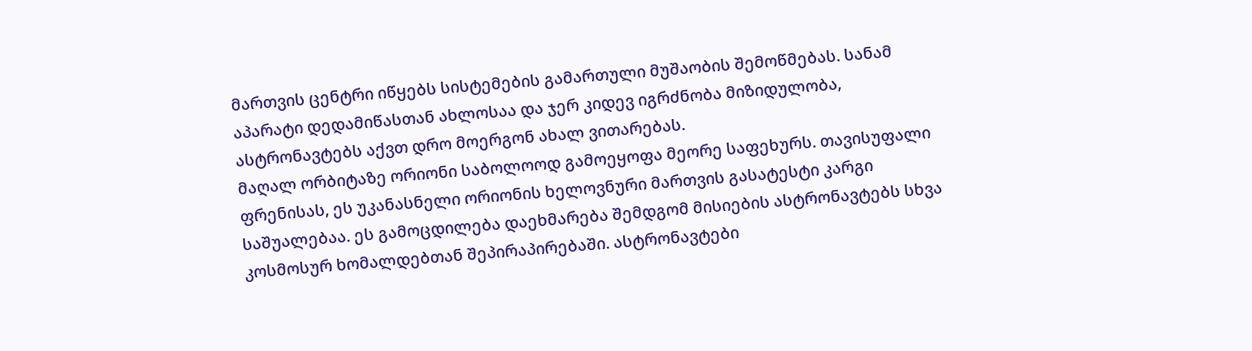მართვის ცენტრი იწყებს სისტემების გამართული მუშაობის შემოწმებას. სანამ აპარატი დედამიწასთან ახლოსაა და ჯერ კიდევ იგრძნობა მიზიდულობა, ასტრონავტებს აქვთ დრო მოერგონ ახალ ვითარებას.
მაღალ ორბიტაზე ორიონი საბოლოოდ გამოეყოფა მეორე საფეხურს. თავისუფალი ფრენისას, ეს უკანასნელი ორიონის ხელოვნური მართვის გასატესტი კარგი საშუალებაა. ეს გამოცდილება დაეხმარება შემდგომ მისიების ასტრონავტებს სხვა კოსმოსურ ხომალდებთან შეპირაპირებაში. ასტრონავტები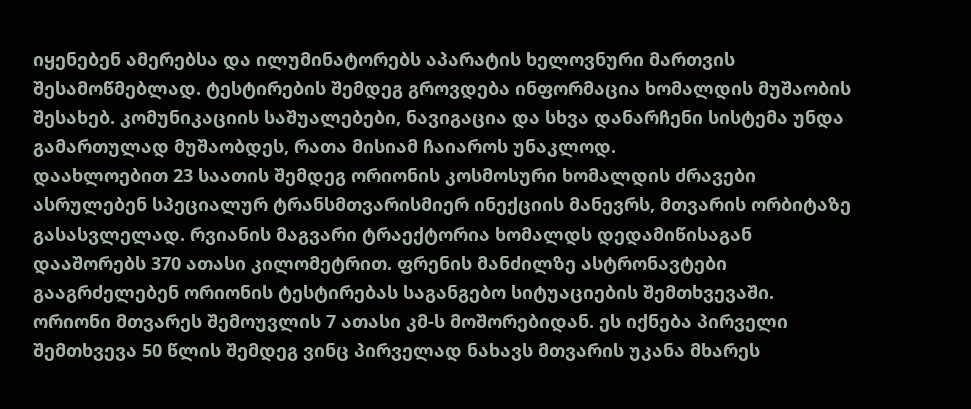იყენებენ ამერებსა და ილუმინატორებს აპარატის ხელოვნური მართვის შესამოწმებლად. ტესტირების შემდეგ გროვდება ინფორმაცია ხომალდის მუშაობის შესახებ. კომუნიკაციის საშუალებები, ნავიგაცია და სხვა დანარჩენი სისტემა უნდა გამართულად მუშაობდეს, რათა მისიამ ჩაიაროს უნაკლოდ.
დაახლოებით 23 საათის შემდეგ ორიონის კოსმოსური ხომალდის ძრავები ასრულებენ სპეციალურ ტრანსმთვარისმიერ ინექციის მანევრს, მთვარის ორბიტაზე გასასვლელად. რვიანის მაგვარი ტრაექტორია ხომალდს დედამიწისაგან დააშორებს 370 ათასი კილომეტრით. ფრენის მანძილზე ასტრონავტები გააგრძელებენ ორიონის ტესტირებას საგანგებო სიტუაციების შემთხვევაში. ორიონი მთვარეს შემოუვლის 7 ათასი კმ-ს მოშორებიდან. ეს იქნება პირველი შემთხვევა 50 წლის შემდეგ ვინც პირველად ნახავს მთვარის უკანა მხარეს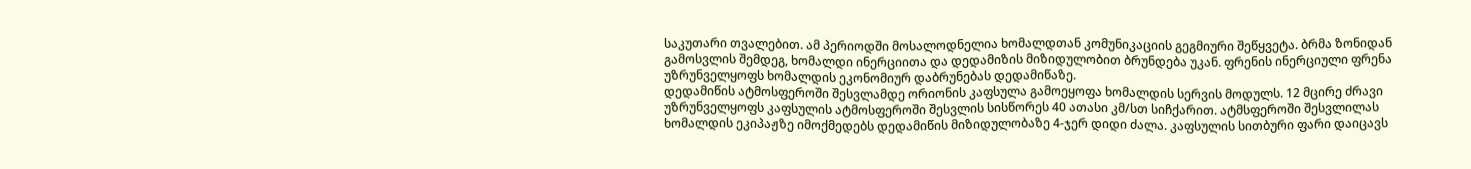საკუთარი თვალებით. ამ პერიოდში მოსალოდნელია ხომალდთან კომუნიკაციის გეგმიური შეწყვეტა. ბრმა ზონიდან გამოსვლის შემდეგ, ხომალდი ინერციითა და დედამიზის მიზიდულობით ბრუნდება უკან. ფრენის ინერციული ფრენა უზრუნველყოფს ხომალდის ეკონომიურ დაბრუნებას დედამიწაზე.
დედამიწის ატმოსფეროში შესვლამდე ორიონის კაფსულა გამოეყოფა ხომალდის სერვის მოდულს. 12 მცირე ძრავი უზრუნველყოფს კაფსულის ატმოსფეროში შესვლის სისწორეს 40 ათასი კმ/სთ სიჩქარით. ატმსფეროში შესვლილას ხომალდის ეკიპაჟზე იმოქმედებს დედამიწის მიზიდულობაზე 4-ჯერ დიდი ძალა. კაფსულის სითბური ფარი დაიცავს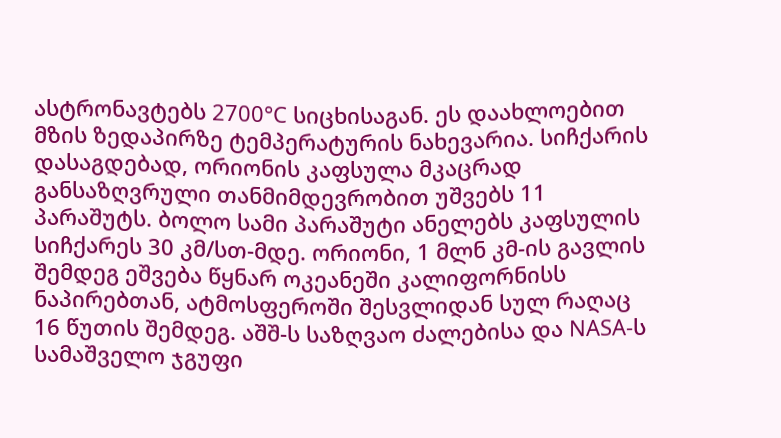ასტრონავტებს 2700°C სიცხისაგან. ეს დაახლოებით მზის ზედაპირზე ტემპერატურის ნახევარია. სიჩქარის დასაგდებად, ორიონის კაფსულა მკაცრად განსაზღვრული თანმიმდევრობით უშვებს 11 პარაშუტს. ბოლო სამი პარაშუტი ანელებს კაფსულის სიჩქარეს 30 კმ/სთ-მდე. ორიონი, 1 მლნ კმ-ის გავლის შემდეგ ეშვება წყნარ ოკეანეში კალიფორნისს ნაპირებთან, ატმოსფეროში შესვლიდან სულ რაღაც 16 წუთის შემდეგ. აშშ-ს საზღვაო ძალებისა და NASA-ს სამაშველო ჯგუფი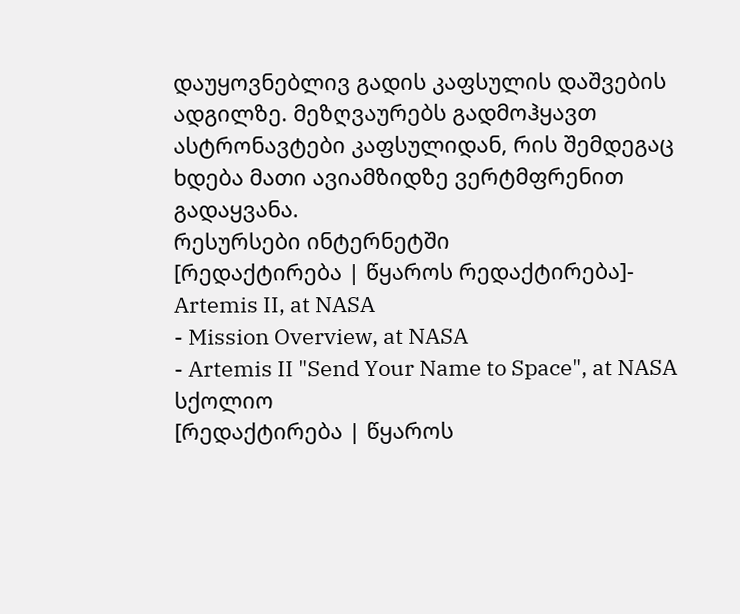დაუყოვნებლივ გადის კაფსულის დაშვების ადგილზე. მეზღვაურებს გადმოჰყავთ ასტრონავტები კაფსულიდან, რის შემდეგაც ხდება მათი ავიამზიდზე ვერტმფრენით გადაყვანა.
რესურსები ინტერნეტში
[რედაქტირება | წყაროს რედაქტირება]- Artemis II, at NASA
- Mission Overview, at NASA
- Artemis II "Send Your Name to Space", at NASA
სქოლიო
[რედაქტირება | წყაროს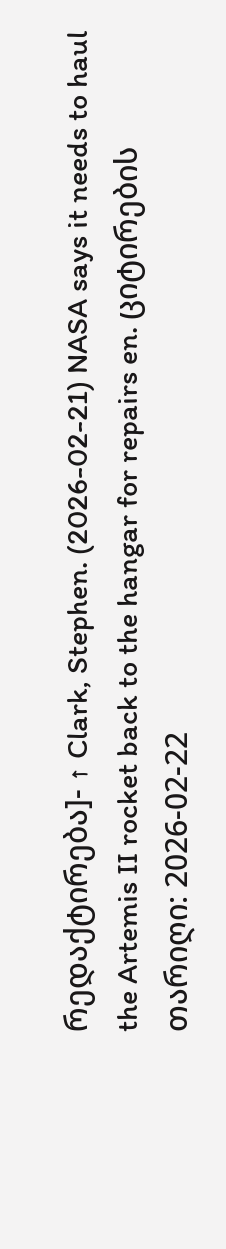რედაქტირება]- ↑ Clark, Stephen. (2026-02-21) NASA says it needs to haul the Artemis II rocket back to the hangar for repairs en. ციტირების თარიღი: 2026-02-22